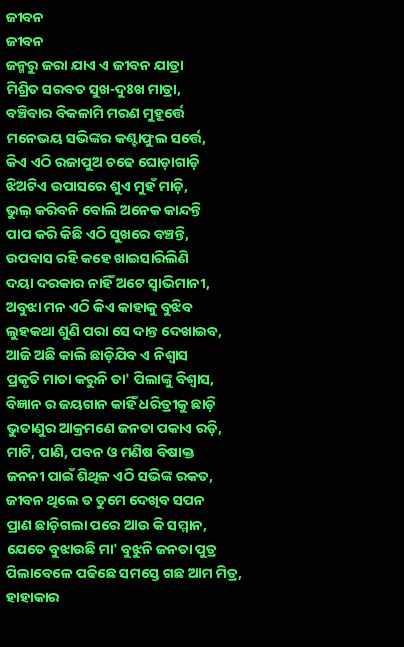ଜୀବନ
ଜୀବନ
ଜନ୍ମରୁ ଜରା ଯାଏ ଏ ଜୀବନ ଯାତ୍ରା
ମିଶ୍ରିତ ସରବତ ସୁଖ-ଦୁଃଖ ମାତ୍ରା,
ବଞ୍ଚିବାର ବିକଳାମି ମରଣ ମୁହୂର୍ତ୍ତେ
ମନେଭୟ ସଭିଙ୍କର କଣ୍ଟାଫୁଲ ସର୍ତ୍ତେ,
କିଏ ଏଠି ରଜାପୁଅ ଚଢେ ଘୋଡ଼ାଗାଡ଼ି
ଝିଅଟିଏ ଉପାସରେ ଶୁଏ ମୁହଁ ମାଡ଼ି,
ଭୁଲ୍ କରିବନି ବୋଲି ଅନେକ କାନ୍ଦନ୍ତି
ପାପ କରି କିଛି ଏଠି ସୁଖରେ ବଞ୍ଚନ୍ତି,
ଉପବାସ ରହି କହେ ଖାଇସାରିଲିଣି
ଦୟା ଦରକାର ନାହିଁ ଅଟେ ସ୍ୱାଭିମାନୀ,
ଅବୁଝା ମନ ଏଠି କିଏ କାହାକୁ ବୁଝିବ
ଲୁହକଥା ଶୁଣି ପରା ସେ ଦାନ୍ତ ଦେଖାଇବ,
ଆଜି ଅଛି କାଲି ଛାଡ଼ିଯିବ ଏ ନିଶ୍ୱାସ
ପ୍ରକୃତି ମାତା କରୁନି ତା' ପିଲାଙ୍କୁ ବିଶ୍ବାସ,
ବିଜ୍ଞାନ ର ଜୟଗାନ କାହିଁ ଧରିତ୍ରୀକୁ ଛାଡ଼ି
ଭୁତାଣୁର ଆକ୍ରମଣେ ଜନତା ପକାଏ ରଡ଼ି,
ମାଟି, ପାଣି, ପବନ ଓ ମଣିଷ ବିଷାକ୍ତ
ଜନନୀ ପାଇଁ ଶିଥିଳ ଏଠି ସଭିଙ୍କ ରକତ,
ଜୀବନ ଥିଲେ ତ ତୁମେ ଦେଖିବ ସପନ
ପ୍ରାଣ ଛାଡ଼ିଗଲା ପରେ ଆଉ କି ସମ୍ମାନ,
ଯେତେ ବୁଝାଉଛି ମା' ବୁଝୁନି ଜନତା ପୁତ୍ର
ପିଲାବେଳେ ପଢିଛେ ସମସ୍ତେ ଗଛ ଆମ ମିତ୍ର,
ହାହାକାର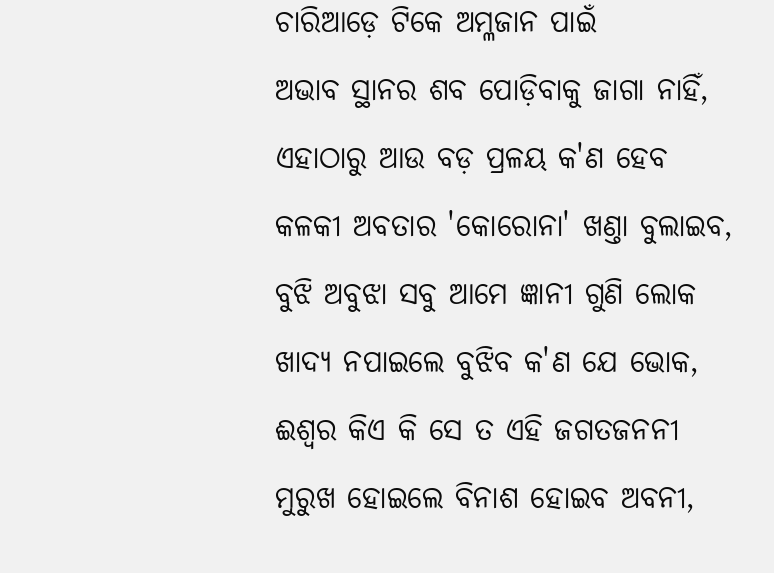ଚାରିଆଡ଼େ ଟିକେ ଅମ୍ଳଜାନ ପାଇଁ
ଅଭାବ ସ୍ଥାନର ଶବ ପୋଡ଼ିବାକୁ ଜାଗା ନାହିଁ,
ଏହାଠାରୁ ଆଉ ବଡ଼ ପ୍ରଳୟ କ'ଣ ହେବ
କଳକୀ ଅବତାର 'କୋରୋନା' ଖଣ୍ତା ବୁଲାଇବ,
ବୁଝି ଅବୁଝା ସବୁ ଆମେ ଜ୍ଞାନୀ ଗୁଣି ଲୋକ
ଖାଦ୍ୟ ନପାଇଲେ ବୁଝିବ କ'ଣ ଯେ ଭୋକ,
ଈଶ୍ବର କିଏ କି ସେ ତ ଏହି ଜଗତଜନନୀ
ମୁରୁଖ ହୋଇଲେ ବିନାଶ ହୋଇବ ଅବନୀ,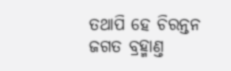ତଥାପି ହେ ଚିରନ୍ତନ ଜଗତ ବ୍ରହ୍ମାଣ୍ତ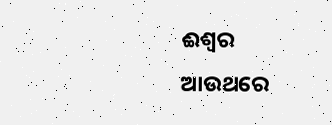ଈଶ୍ବର
ଆଉଥରେ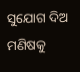ସୁଯୋଗ ଦିଅ ମଣିଷକୁ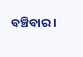ବଞ୍ଚିବାର।